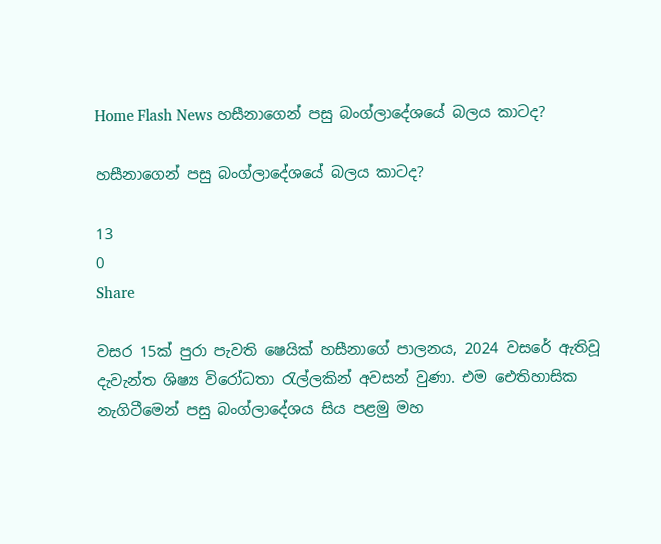Home Flash News හසීනාගෙන් පසු බංග්ලාදේශයේ බලය කාටද?

හසීනාගෙන් පසු බංග්ලාදේශයේ බලය කාටද?

13
0
Share

වසර 15ක් පුරා පැවති ෂෙයික් හසීනාගේ පාලනය, 2024 වසරේ ඇතිවූ දැවැන්ත ශිෂ්‍ය විරෝධතා රැල්ලකින් අවසන් වුණා. එම ඓතිහාසික නැගිටීමෙන් පසු බංග්ලාදේශය සිය පළමු මහ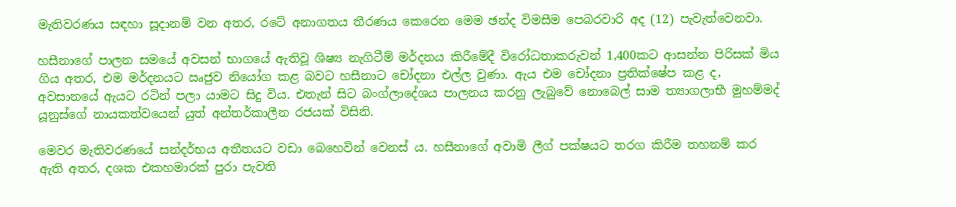මැතිවරණය සඳහා සූදානම් වන අතර, රටේ අනාගතය තීරණය කෙරෙන මෙම ඡන්ද විමසීම පෙබරවාරි අද (12) පැවැත්වෙනවා.

හසීනාගේ පාලන සමයේ අවසන් භාගයේ ඇතිවූ ශිෂ්‍ය නැගිටීම් මර්දනය කිරීමේදී විරෝධතාකරුවන් 1,400කට ආසන්න පිරිසක් මිය ගිය අතර, එම මර්දනයට ඍජුව නියෝග කළ බවට හසීනාට චෝදනා එල්ල වුණා. ඇය එම චෝදනා ප්‍රතික්ෂේප කළ ද, අවසානයේ ඇයට රටින් පලා යාමට සිදු විය. එතැන් සිට බංග්ලාදේශය පාලනය කරනු ලැබුවේ නොබෙල් සාම ත්‍යාගලාභී මුහම්මද් යූනුස්ගේ නායකත්වයෙන් යුත් අන්තර්කාලීන රජයක් විසිනි.

මෙවර මැතිවරණයේ සන්දර්භය අතීතයට වඩා බෙහෙවින් වෙනස් ය. හසීනාගේ අවාමි ලීග් පක්ෂයට තරග කිරීම තහනම් කර ඇති අතර, දශක එකහමාරක් පුරා පැවති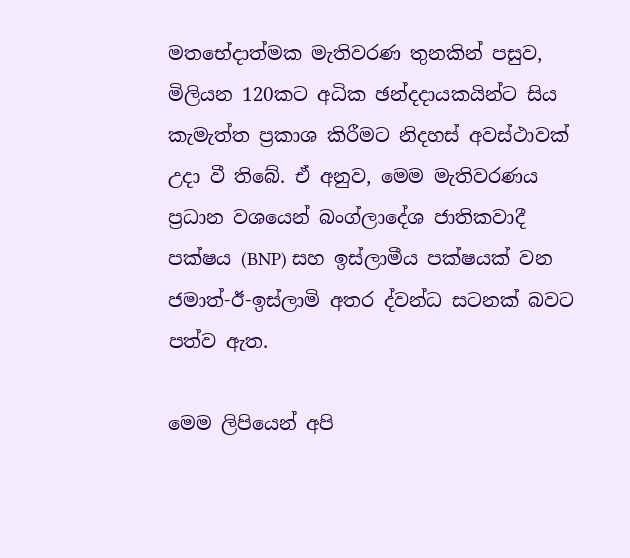මතභේදාත්මක මැතිවරණ තුනකින් පසුව, මිලියන 120කට අධික ඡන්දදායකයින්ට සිය කැමැත්ත ප්‍රකාශ කිරීමට නිදහස් අවස්ථාවක් උදා වී තිබේ. ඒ අනුව, මෙම මැතිවරණය ප්‍රධාන වශයෙන් බංග්ලාදේශ ජාතිකවාදී පක්ෂය (BNP) සහ ඉස්ලාමීය පක්ෂයක් වන ජමාත්-ඊ-ඉස්ලාමි අතර ද්වන්ධ සටනක් බවට පත්ව ඇත.

මෙම ලිපියෙන් අපි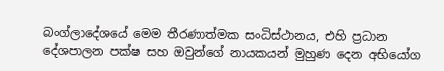බංග්ලාදේශයේ මෙම තීරණාත්මක සංධිස්ථානය, එහි ප්‍රධාන දේශපාලන පක්ෂ සහ ඔවුන්ගේ නායකයන් මුහුණ දෙන අභියෝග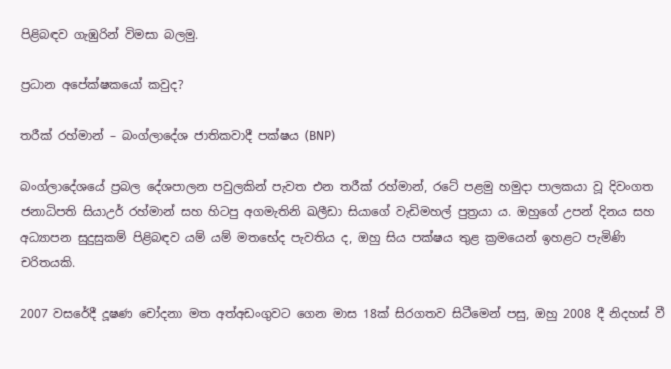පිළිබඳව ගැඹුරින් විමසා බලමු.

ප්‍රධාන අපේක්ෂකයෝ කවුද?

තරීක් රහ්මාන් – බංග්ලාදේශ ජාතිකවාදී පක්ෂය (BNP)

බංග්ලාදේශයේ ප්‍රබල දේශපාලන පවුලකින් පැවත එන තරීක් රහ්මාන්, රටේ පළමු හමුදා පාලකයා වූ දිවංගත ජනාධිපති සියාඋර් රහ්මාන් සහ හිටපු අගමැතිනි ඛලීඩා සියාගේ වැඩිමහල් පුත්‍රයා ය. ඔහුගේ උපන් දිනය සහ අධ්‍යාපන සුදුසුකම් පිළිබඳව යම් යම් මතභේද පැවතිය ද, ඔහු සිය පක්ෂය තුළ ක්‍රමයෙන් ඉහළට පැමිණි චරිතයකි.

2007 වසරේදී දූෂණ චෝදනා මත අත්අඩංගුවට ගෙන මාස 18ක් සිරගතව සිටීමෙන් පසු, ඔහු 2008 දී නිදහස් වී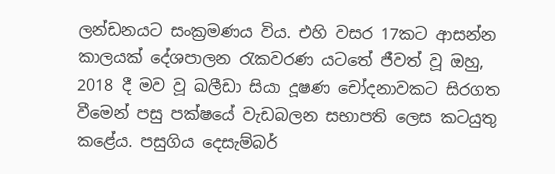ලන්ඩනයට සංක්‍රමණය විය. එහි වසර 17කට ආසන්න කාලයක් දේශපාලන රැකවරණ යටතේ ජීවත් වූ ඔහු, 2018 දී මව වූ ඛලීඩා සියා දූෂණ චෝදනාවකට සිරගත වීමෙන් පසු පක්ෂයේ වැඩබලන සභාපති ලෙස කටයුතු කළේය. පසුගිය දෙසැම්බර්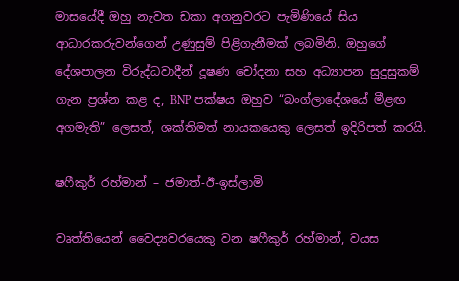මාසයේදී ඔහු නැවත ඩකා අගනුවරට පැමිණියේ සිය ආධාරකරුවන්ගෙන් උණුසුම් පිළිගැනීමක් ලබමිනි. ඔහුගේ දේශපාලන විරුද්ධවාදීන් දූෂණ චෝදනා සහ අධ්‍යාපන සුදුසුකම් ගැන ප්‍රශ්න කළ ද, BNP පක්ෂය ඔහුව “බංග්ලාදේශයේ මීළඟ අගමැති” ලෙසත්, ශක්තිමත් නායකයෙකු ලෙසත් ඉදිරිපත් කරයි.

ෂෆීකුර් රහ්මාන් – ජමාත්-ඊ-ඉස්ලාමි

වෘත්තියෙන් වෛද්‍යවරයෙකු වන ෂෆීකුර් රහ්මාන්, වයස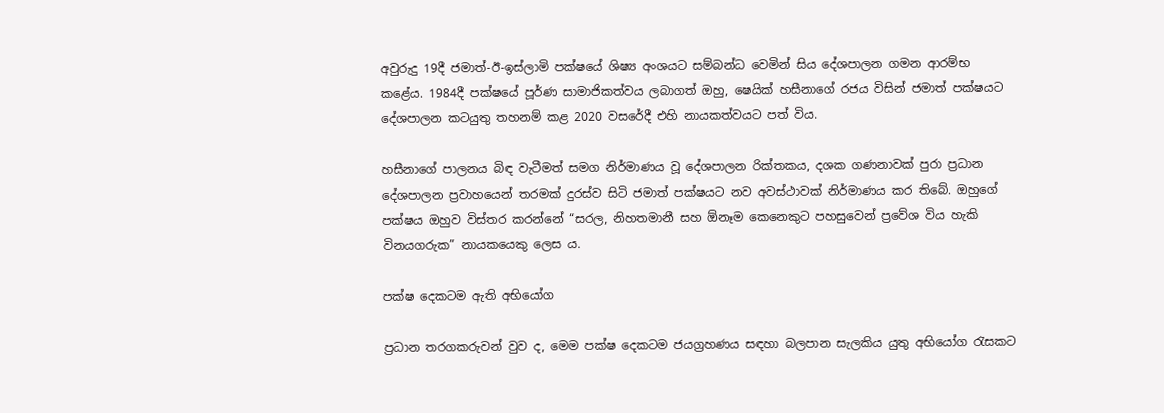අවුරුදු 19දී ජමාත්-ඊ-ඉස්ලාමි පක්ෂයේ ශිෂ්‍ය අංශයට සම්බන්ධ වෙමින් සිය දේශපාලන ගමන ආරම්භ කළේය. 1984දී පක්ෂයේ පූර්ණ සාමාජිකත්වය ලබාගත් ඔහු, ෂෙයික් හසීනාගේ රජය විසින් ජමාත් පක්ෂයට දේශපාලන කටයුතු තහනම් කළ 2020 වසරේදී එහි නායකත්වයට පත් විය.

හසීනාගේ පාලනය බිඳ වැටීමත් සමග නිර්මාණය වූ දේශපාලන රික්තකය, දශක ගණනාවක් පුරා ප්‍රධාන දේශපාලන ප්‍රවාහයෙන් තරමක් දුරස්ව සිටි ජමාත් පක්ෂයට නව අවස්ථාවක් නිර්මාණය කර තිබේ. ඔහුගේ පක්ෂය ඔහුව විස්තර කරන්නේ “සරල, නිහතමානී සහ ඕනෑම කෙනෙකුට පහසුවෙන් ප්‍රවේශ විය හැකි විනයගරුක” නායකයෙකු ලෙස ය.

පක්ෂ දෙකටම ඇති අභියෝග

ප්‍රධාන තරගකරුවන් වුව ද, මෙම පක්ෂ දෙකටම ජයග්‍රහණය සඳහා බලපාන සැලකිය යුතු අභියෝග රැසකට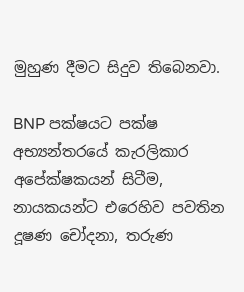මුහුණ දීමට සිදුව තිබෙනවා.

BNP පක්ෂයට පක්ෂ අභ්‍යන්තරයේ කැරලිකාර අපේක්ෂකයන් සිටීම, නායකයන්ට එරෙහිව පවතින දූෂණ චෝදනා, තරුණ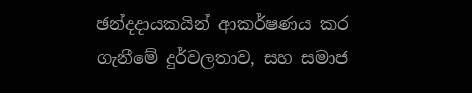ඡන්දදායකයින් ආකර්ෂණය කර ගැනීමේ දුර්වලතාව, සහ සමාජ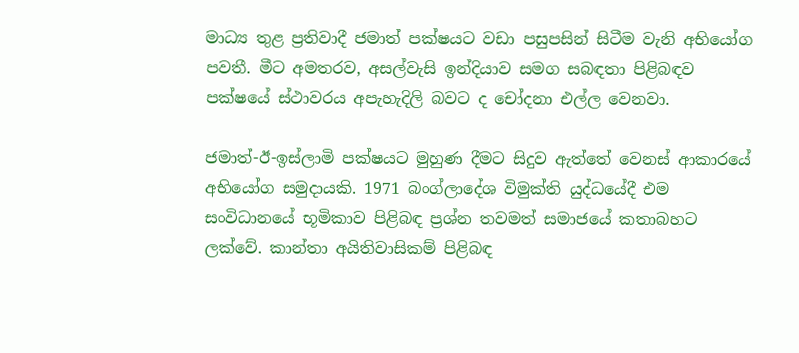මාධ්‍ය තුළ ප්‍රතිවාදී ජමාත් පක්ෂයට වඩා පසුපසින් සිටීම වැනි අභියෝග පවතී. මීට අමතරව, අසල්වැසි ඉන්දියාව සමග සබඳතා පිළිබඳව පක්ෂයේ ස්ථාවරය අපැහැදිලි බවට ද චෝදනා එල්ල වෙනවා.

ජමාත්-ඊ-ඉස්ලාමි පක්ෂයට මුහුණ දීමට සිදුව ඇත්තේ වෙනස් ආකාරයේ අභියෝග සමුදායකි. 1971 බංග්ලාදේශ විමුක්ති යුද්ධයේදී එම සංවිධානයේ භූමිකාව පිළිබඳ ප්‍රශ්න තවමත් සමාජයේ කතාබහට ලක්වේ. කාන්තා අයිතිවාසිකම් පිළිබඳ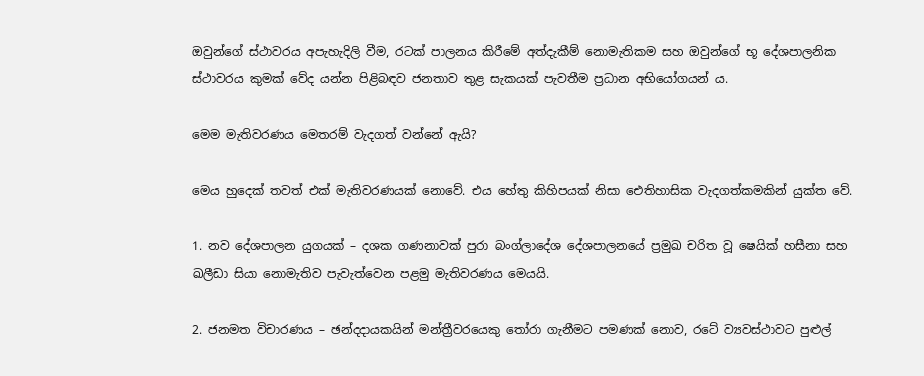ඔවුන්ගේ ස්ථාවරය අපැහැදිලි වීම, රටක් පාලනය කිරීමේ අත්දැකීම් නොමැතිකම සහ ඔවුන්ගේ භූ දේශපාලනික ස්ථාවරය කුමක් වේද යන්න පිළිබඳව ජනතාව තුළ සැකයක් පැවතීම ප්‍රධාන අභියෝගයන් ය.

මෙම මැතිවරණය මෙතරම් වැදගත් වන්නේ ඇයි?

මෙය හුදෙක් තවත් එක් මැතිවරණයක් නොවේ. එය හේතු කිහිපයක් නිසා ඓතිහාසික වැදගත්කමකින් යුක්ත වේ.

1. නව දේශපාලන යුගයක් – දශක ගණනාවක් පුරා බංග්ලාදේශ දේශපාලනයේ ප්‍රමුඛ චරිත වූ ෂෙයික් හසීනා සහ ඛලීඩා සියා නොමැතිව පැවැත්වෙන පළමු මැතිවරණය මෙයයි.

2. ජනමත විචාරණය – ඡන්දදායකයින් මන්ත්‍රීවරයෙකු තෝරා ගැනීමට පමණක් නොව, රටේ ව්‍යවස්ථාවට පුළුල්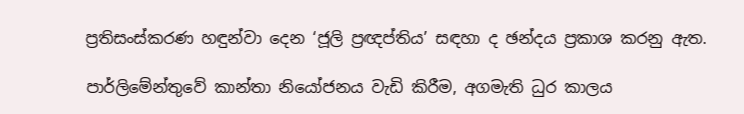ප්‍රතිසංස්කරණ හඳුන්වා දෙන ‘ජූලි ප්‍රඥප්තිය’ සඳහා ද ඡන්දය ප්‍රකාශ කරනු ඇත.

පාර්ලිමේන්තුවේ කාන්තා නියෝජනය වැඩි කිරීම, අගමැති ධුර කාලය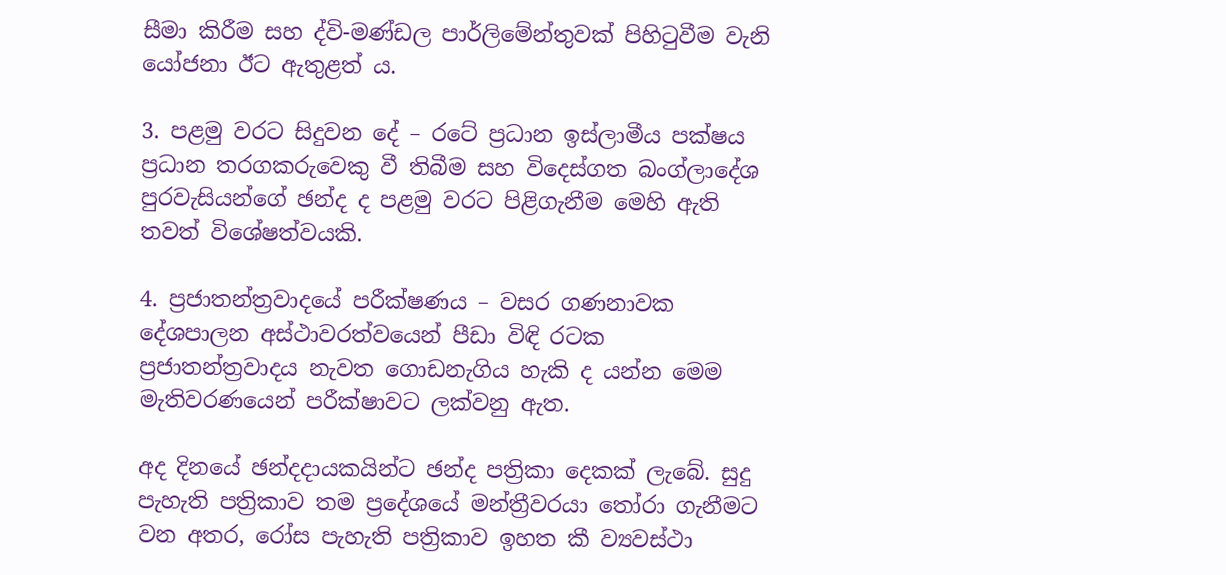සීමා කිරීම සහ ද්වි-මණ්ඩල පාර්ලිමේන්තුවක් පිහිටුවීම වැනි යෝජනා ඊට ඇතුළත් ය.

3. පළමු වරට සිදුවන දේ – රටේ ප්‍රධාන ඉස්ලාමීය පක්ෂය ප්‍රධාන තරගකරුවෙකු වී තිබීම සහ විදෙස්ගත බංග්ලාදේශ පුරවැසියන්ගේ ඡන්ද ද පළමු වරට පිළිගැනීම මෙහි ඇති තවත් විශේෂත්වයකි.

4. ප්‍රජාතන්ත්‍රවාදයේ පරීක්ෂණය – වසර ගණනාවක දේශපාලන අස්ථාවරත්වයෙන් පීඩා විඳි රටක ප්‍රජාතන්ත්‍රවාදය නැවත ගොඩනැගිය හැකි ද යන්න මෙම මැතිවරණයෙන් පරීක්ෂාවට ලක්වනු ඇත.

අද දිනයේ ඡන්දදායකයින්ට ඡන්ද පත්‍රිකා දෙකක් ලැබේ. සුදු පැහැති පත්‍රිකාව තම ප්‍රදේශයේ මන්ත්‍රීවරයා තෝරා ගැනීමට වන අතර, රෝස පැහැති පත්‍රිකාව ඉහත කී ව්‍යවස්ථා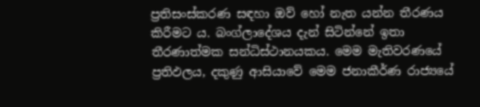ප්‍රතිසංස්කරණ සඳහා ඔව් හෝ නැත යන්න තීරණය කිරීමට ය. බංග්ලාදේශය දැන් සිටින්නේ ඉතා තීරණාත්මක සන්ධිස්ථානයකය. මෙම මැතිවරණයේ ප්‍රතිඵලය, දකුණු ආසියාවේ මෙම ජනාකීර්ණ රාජ්‍යයේ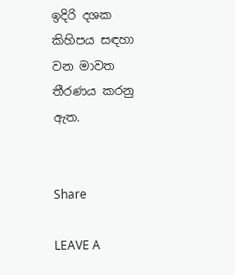ඉදිරි දශක කිහිපය සඳහා වන මාවත තීරණය කරනු ඇත.


Share

LEAVE A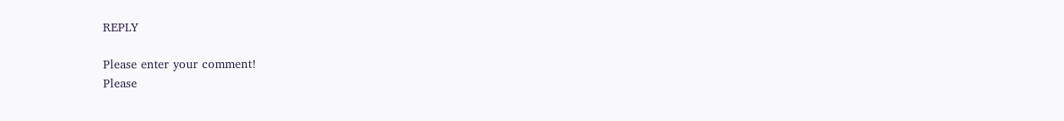REPLY

Please enter your comment!
Please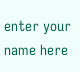enter your name here